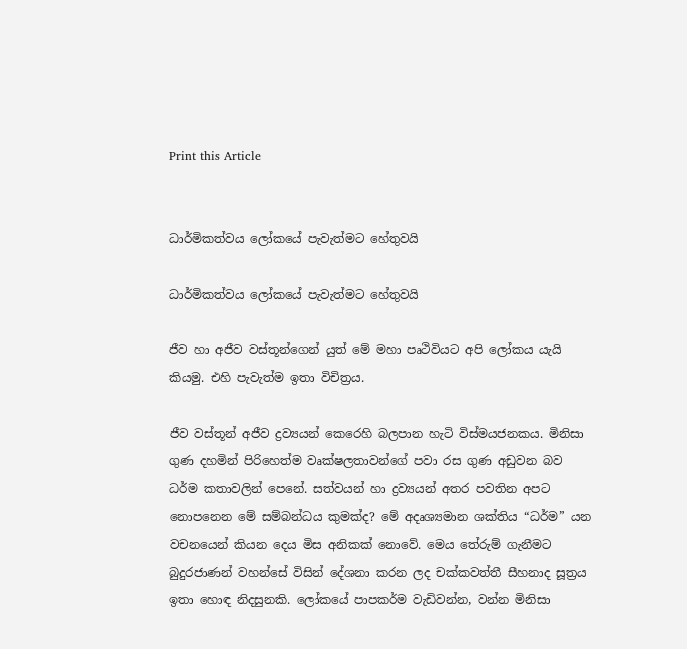Print this Article


ධාර්මිකත්වය ලෝකයේ පැවැත්මට හේතුවයි

ධාර්මිකත්වය ලෝකයේ පැවැත්මට හේතුවයි

ජීව හා අජීව වස්තූන්ගෙන් යුත් මේ මහා පෘථිවියට අපි ලෝකය යැයි කියමු. එහි පැවැත්ම ඉතා විචිත්‍රය.

ජීව වස්තූන් අජීව ද්‍රව්‍යයන් කෙරෙහි බලපාන හැටි විස්මයජනකය. මිනිසා ගුණ දහමින් පිරිහෙත්ම වෘක්ෂලතාවන්ගේ පවා රස ගුණ අඩුවන බව ධර්ම කතාවලින් පෙනේ. සත්වයන් හා ද්‍රව්‍යයන් අතර පවතින අපට නොපනෙන මේ සම්බන්ධය කුමක්ද? මේ අදෘශ්‍යමාන ශක්තිය “ධර්ම” යන වචනයෙන් කියන දෙය මිස අනිකක් නොවේ. මෙය තේරුම් ගැනීමට බුදුරජාණන් වහන්සේ විසින් දේශනා කරන ලද චක්කවත්තී සීහනාද සූත්‍රය ඉතා හොඳ නිදසුනකි. ලෝකයේ පාපකර්ම වැඩිවන්න, වන්න මිනිසා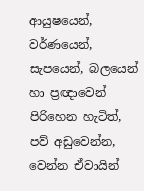ආයුෂයෙන්, වර්ණයෙන්, සැපයෙන්, බලයෙන් හා ප්‍රඥාවෙන් පිරිහෙන හැටිත්, පව් අඩුවෙන්න, වෙන්න ඒවායින්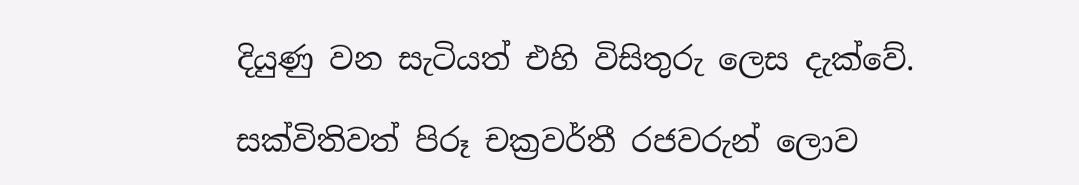දියුණු වන සැටියත් එහි විසිතුරු ලෙස දැක්වේ.

සක්විතිවත් පිරූ චක්‍රවර්තී රජවරුන් ලොව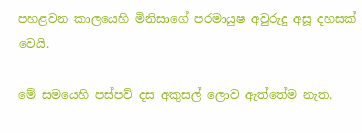පහළවන කාලයෙහි මිනිසාගේ පරමායුෂ අවුරුදු අසූ දහසක් වෙයි.

මේ සමයෙහි පස්පව් දස අකුසල් ලොව ඇත්තේම නැත.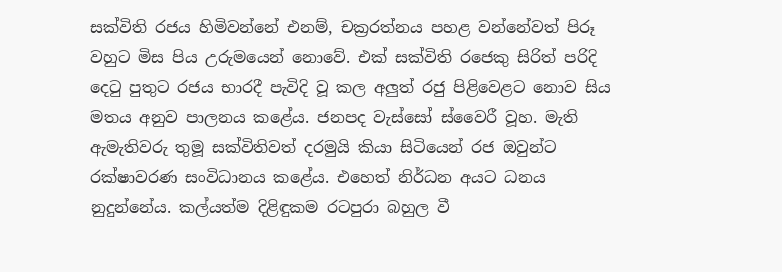සක්විති රජය හිමිවන්නේ එනම්, චක්‍රරත්නය පහළ වන්නේවත් පිරූ වහුට මිස පිය උරුමයෙන් නොවේ. එක් සක්විති රජෙකු සිරිත් පරිදි දෙටු පුතුට රජය භාරදී පැවිදි වූ කල අලුත් රජු පිළිවෙළට නොව සිය මතය අනුව පාලනය කළේය. ජනපද වැස්සෝ ස්වෛරී වූහ. මැති ඇමැතිවරු තුමූ සක්විතිවත් දරමුයි කියා සිටියෙන් රජ ඔවුන්ට රක්ෂාවරණ සංවිධානය කළේය. එහෙත් නිර්ධන අයට ධනය නුදුන්නේය. කල්යත්ම දිළිඳුකම රටපුරා බහුල වී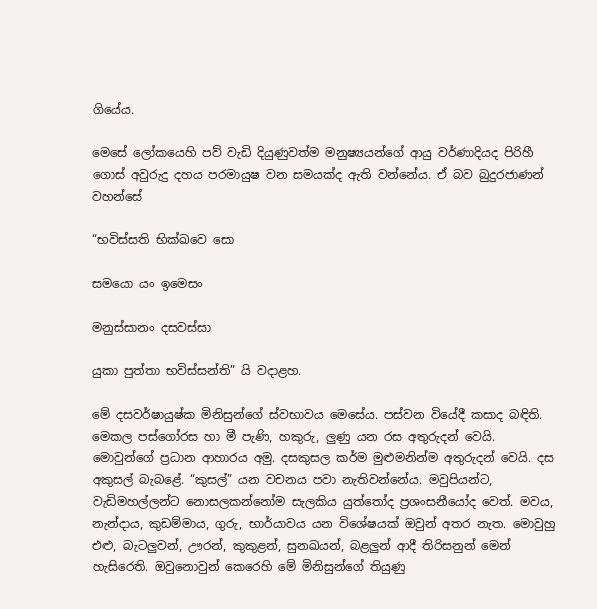ගියේය.

මෙසේ ලෝකයෙහි පව් වැඩි දියුණුවත්ම මනුෂ්‍යයන්ගේ ආයු වර්ණාදියද පිරිහී ගොස් අවුරුදු දහය පරමායුෂ වන සමයක්ද ඇති වන්නේය. ඒ බව බුදුරජාණන් වහන්සේ

“භවිස්සති භික්ඛවෙ සො

සමයො යං ඉමෙසං

මනුස්සානං දසවස්සා

යුකා පුත්තා භවිස්සන්ති” යි වදාළහ.

මේ දසවර්ෂායුෂ්ක මිනිසුන්ගේ ස්වභාවය මෙසේය. පස්වන වියේදී කසාද බඳිති. මෙකල පස්ගෝරස හා මී පැණි, හකුරු, ලුණු යන රස අතුරුදන් වෙයි. මොවුන්ගේ ප්‍රධාන ආහාරය අමු. දසකුසල කර්ම මුළුමනින්ම අතුරුදන් වෙයි. දස අකුසල් බැබළේ. “කුසල්” යන වචනය පවා නැතිවන්නේය. මවුපියන්ට, වැඩිමහල්ලන්ට නොසලකන්නෝම සැලකිය යුත්තෝද ප්‍රශංසනීයෝද වෙත්. මවය, නැන්දාය, කුඩම්මාය, ගුරු, භාර්යාවය යන විශේෂයක් ඔවුන් අතර නැත. මොවුහු එළු, බැටලුවන්, ඌරන්, කුකුළන්, සුනඛයන්, බළලුන් ආදී තිරිසනුන් මෙන් හැසිරෙති. ඔවුනොවුන් කෙරෙහි මේ මිනිසුන්ගේ තියුණු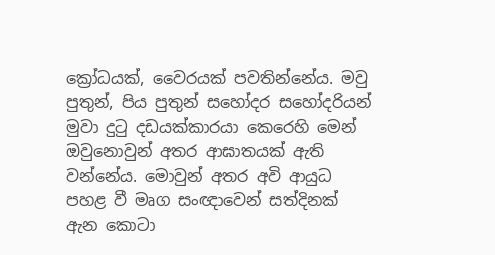ක්‍රෝධයක්, වෛරයක් පවතින්නේය. මවු පුතුන්, පිය පුතුන් සහෝදර සහෝදරියන් මුවා දුටු දඩයක්කාරයා කෙරෙහි මෙන් ඔවුනොවුන් අතර ආඝාතයක් ඇති වන්නේය. මොවුන් අතර අවි ආයුධ පහළ වී මෘග සංඥාවෙන් සත්දිනක් ඇන කොටා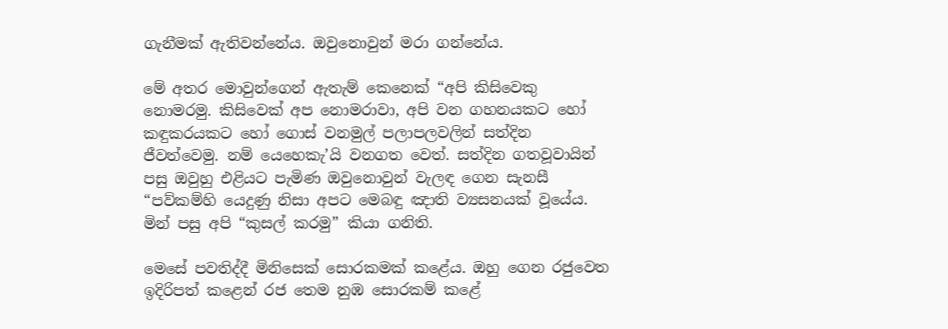ගැනීමක් ඇතිවන්නේය. ඔවුනොවුන් මරා ගන්නේය.

මේ අතර මොවුන්ගෙන් ඇතැම් කෙනෙක් “අපි කිසිවෙකු නොමරමු. කිසිවෙක් අප නොමරාවා, අපි වන ගහනයකට හෝ කඳුකරයකට හෝ ගොස් වනමුල් පලාපලවලින් සත්දින ජීවත්වෙමු. නම් යෙහෙකැ’යි වනගත වෙත්. සත්දින ගතවූවායින් පසු ඔවුහු එළියට පැමිණ ඔවුනොවුන් වැලඳ ගෙන සැනසී “පව්කම්හි යෙදුණු නිසා අපට මෙබඳු ඤාති ව්‍යසනයක් වූයේය. මින් පසු අපි “කුසල් කරමු” කියා ගනිති.

මෙසේ පවතිද්දී මිනිසෙක් සොරකමක් කළේය. ඔහු ගෙන රජුවෙත ඉදිරිපත් කළෙන් රජ තෙම නුඹ සොරකම් කළේ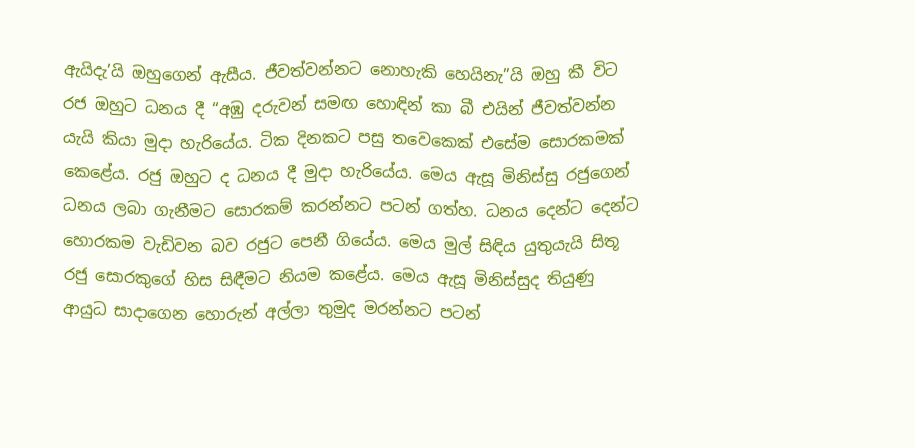ඇයිදැ’යි ඔහුගෙන් ඇසීය. ජීවත්වන්නට නොහැකි හෙයිනැ”යි ඔහු කී විට රජ ඔහුට ධනය දී “අඹු දරුවන් සමඟ හොඳින් කා බී එයින් ජීවත්වන්න යැයි කියා මුදා හැරියේය. ටික දිනකට පසු තවෙකෙක් එසේම සොරකමක් කෙළේය. රජු ඔහුට ද ධනය දී මුදා හැරියේය. මෙය ඇසූ මිනිස්සු රජුගෙන් ධනය ලබා ගැනීමට සොරකම් කරන්නට පටන් ගත්හ. ධනය දෙන්ට දෙන්ට හොරකම වැඩිවන බව රජුට පෙනී ගියේය. මෙය මුල් සිඳිය යුතුයැයි සිතූ රජු සොරකුගේ හිස සිඳීමට නියම කළේය. මෙය ඇසූ මිනිස්සුද තියුණු ආයුධ සාදාගෙන හොරුන් අල්ලා තුමුද මරන්නට පටන්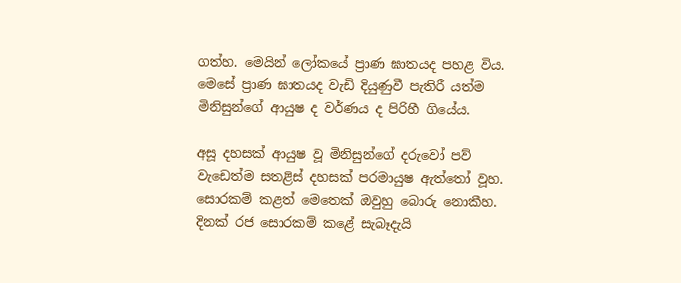ගත්හ. මෙයින් ලෝකයේ ප්‍රාණ ඝාතයද පහළ විය. මෙසේ ප්‍රාණ ඝාතයද වැඩි දියුණුවී පැතිරී යත්ම මිනිසුන්ගේ ආයුෂ ද වර්ණය ද පිරිහී ගියේය.

අසූ දහසක් ආයුෂ වූ මිනිසුන්ගේ දරුවෝ පව් වැඩෙත්ම සතළිස් දහසක් පරමායුෂ ඇත්තෝ වූහ. සොරකම් කළත් මෙතෙක් ඔවුහු බොරු නොකීහ. දිනක් රජ සොරකම් කළේ සැබෑදැයි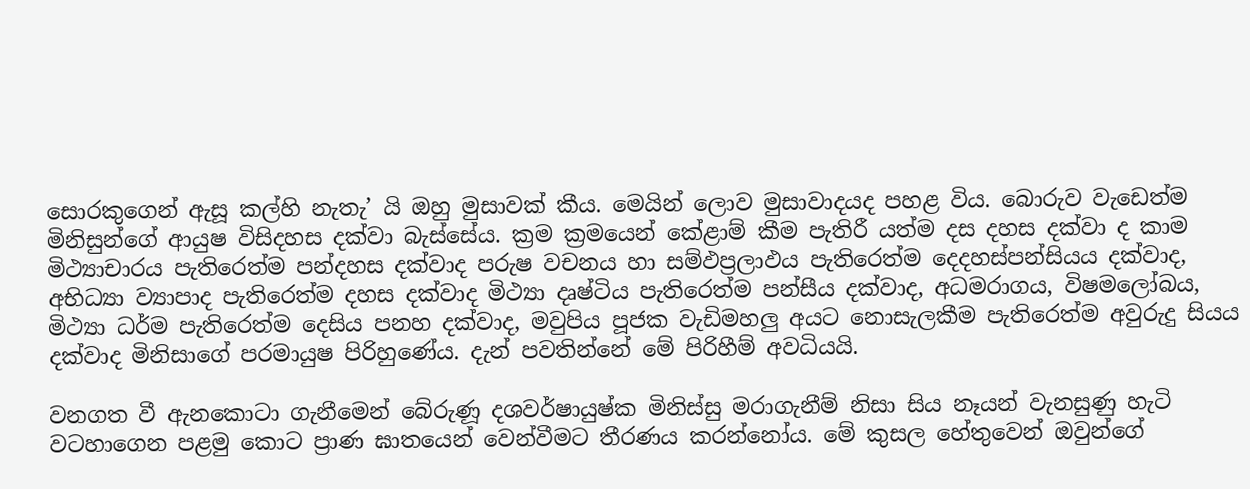සොරකුගෙන් ඇසූ කල්හි නැතැ’ යි ඔහු මුසාවක් කීය. මෙයින් ලොව මුසාවාදයද පහළ විය. බොරුව වැඩෙත්ම මිනිසුන්ගේ ආයුෂ විසිදහස දක්වා බැස්සේය. ක්‍රම ක්‍රමයෙන් කේළාම් කීම පැතිරී යත්ම දස දහස දක්වා ද කාම මිථ්‍යාචාරය පැතිරෙත්ම පන්දහස දක්වාද පරුෂ වචනය හා සම්ඵප්‍රලාඵය පැතිරෙත්ම දෙදහස්පන්සියය දක්වාද, අභිධ්‍යා ව්‍යාපාද පැතිරෙත්ම දහස දක්වාද මිථ්‍යා දෘෂ්ටිය පැතිරෙත්ම පන්සීය දක්වාද, අධමරාගය, විෂමලෝබය, මිථ්‍යා ධර්ම පැතිරෙත්ම දෙසිය පනහ දක්වාද, මවුපිය පූජක වැඩිමහලු අයට නොසැලකීම පැතිරෙත්ම අවුරුදු සියය දක්වාද මිනිසාගේ පරමායුෂ පිරිහුණේය. දැන් පවතින්නේ මේ පිරිහීම් අවධියයි.

වනගත වී ඇනකොටා ගැනීමෙන් බේරුණූ දශවර්ෂායුෂ්ක මිනිස්සු මරාගැනීම් නිසා සිය නෑයන් වැනසුණු හැටි වටහාගෙන පළමු කොට ප්‍රාණ ඝාතයෙන් වෙන්වීමට තීරණය කරන්නෝය. මේ කුසල හේතුවෙන් ඔවුන්ගේ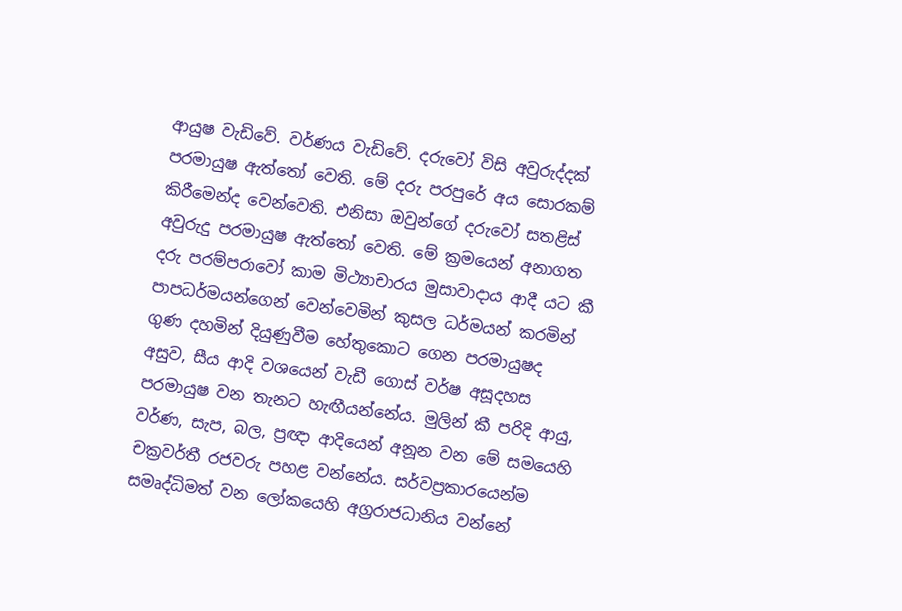ආයුෂ වැඩිවේ. වර්ණය වැඩිවේ. දරුවෝ විසි අවුරුද්දක් පරමායුෂ ඇත්තෝ වෙති. මේ දරු පරපුරේ අය සොරකම් කිරීමෙන්ද වෙන්වෙති. එනිසා ඔවුන්ගේ දරුවෝ සතළිස් අවුරුදු පරමායුෂ ඇත්තෝ වෙති. මේ ක්‍රමයෙන් අනාගත දරු පරම්පරාවෝ කාම මිථ්‍යාචාරය මුසාවාදාය ආදී යට කී පාපධර්මයන්ගෙන් වෙන්වෙමින් කුසල ධර්මයන් කරමින් ගුණ දහමින් දියුණුවීම හේතුකොට ගෙන පරමායුෂද අසුව, සීය ආදි වශයෙන් වැඩී ගොස් වර්ෂ අසූදහස පරමායුෂ වන තැනට හැඟීයන්නේය. මුලින් කී පරිදි ආයු, වර්ණ, සැප, බල, ප්‍රඥා ආදියෙන් අනූන වන මේ සමයෙහි චක්‍රවර්තී රජවරු පහළ වන්නේය. සර්වප්‍රකාරයෙන්ම සමෘද්ධිමත් වන ලෝකයෙහි අග්‍රරාජධානිය වන්නේ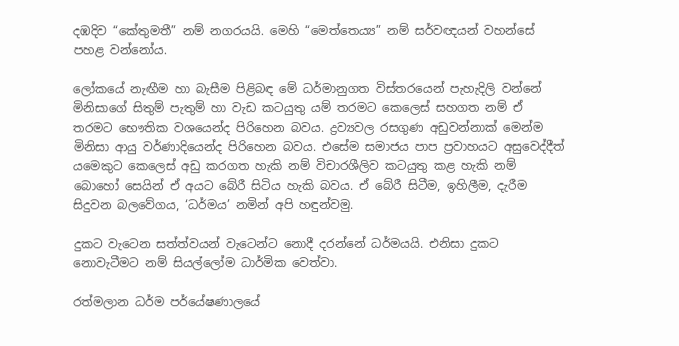දඹදිව “කේතුමතී” නම් නගරයයි. මෙහි “මෙත්තෙය්‍ය” නම් සර්වඥයන් වහන්සේ පහළ වන්නෝය.

ලෝකයේ නැඟීම හා බැසීම පිළිබඳ මේ ධර්මානුගත විස්තරයෙන් පැහැදිලි වන්නේ මිනිසාගේ සිතුම් පැතුම් හා වැඩ කටයුතු යම් තරමට කෙලෙස් සහගත නම් ඒ තරමට භෞතික වශයෙන්ද පිරිහෙන බවය. ද්‍රව්‍යවල රසගුණ අඩුවන්නාක් මෙන්ම මිනිසා ආයු වර්ණාදියෙන්ද පිරිහෙන බවය. එසේම සමාජය පාප ප්‍රවාහයට අසුවෙද්දීත් යමෙකුට කෙලෙස් අඩු කරගත හැකි නම් විචාරශීලිව කටයුතු කළ හැකි නම් බොහෝ සෙයින් ඒ අයට බේරී සිටිය හැකි බවය. ඒ බේරී සිටීම, ඉහිලීම, දැරීම සිදුවන බලවේගය, ‘ධර්මය’ නමින් අපි හඳුන්වමු.

දුකට වැටෙන සත්ත්වයන් වැටෙන්ට නොදී දරන්නේ ධර්මයයි. එනිසා දුකට නොවැටීමට නම් සියල්ලෝම ධාර්මික වෙත්වා.

රත්මලාන ධර්ම පර්යේෂණාලයේ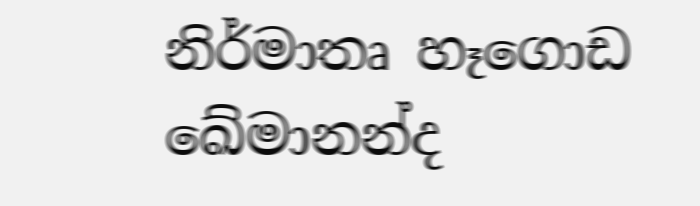නිර්මාතෘ හෑගොඩ ඛේමානන්ද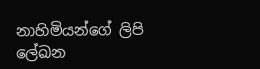නාහිමියන්ගේ ලිපි ලේඛන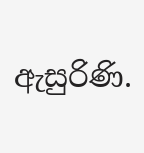ඇසුරිණි.